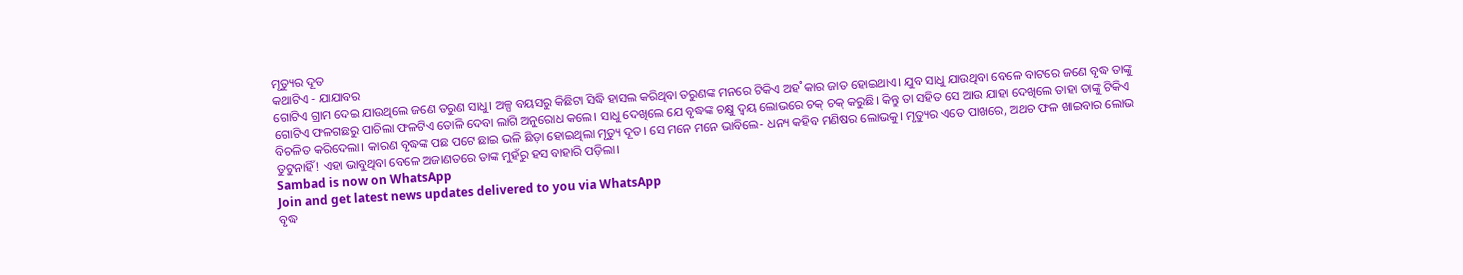ମୃତ୍ୟୁର ଦୂତ
କଥାଟିଏ - ଯାଯାବର
ଗୋଟିଏ ଗ୍ରାମ ଦେଇ ଯାଉଥିଲେ ଜଣେ ତରୁଣ ସାଧୁ। ଅଳ୍ପ ବୟସରୁ କିଛିଟା ସିଦ୍ଧି ହାସଲ କରିଥିବା ତରୁଣଙ୍କ ମନରେ ଟିକିଏ ଅହ˚କାର ଜାତ ହୋଇଥାଏ। ଯୁବ ସାଧୁ ଯାଉଥିବା ବେଳେ ବାଟରେ ଜଣେ ବୃଦ୍ଧ ତାଙ୍କୁ ଗୋଟିଏ ଫଳଗଛରୁ ପାଚିଲା ଫଳଟିଏ ତୋଳି ଦେବା ଲାଗି ଅନୁରୋଧ କଲେ। ସାଧୁ ଦେଖିଲେ ଯେ ବୃଦ୍ଧଙ୍କ ଚକ୍ଷୁ ଦ୍ବୟ ଲୋଭରେ ଚକ୍ ଚକ୍ କରୁଛି। କିନ୍ତୁ ତା ସହିତ ସେ ଆଉ ଯାହା ଦେଖିଲେ ତାହା ତାଙ୍କୁ ଟିକିଏ ବିଚଳିତ କରିଦେଲା। କାରଣ ବୃଦ୍ଧଙ୍କ ପଛ ପଟେ ଛାଇ ଭଳି ଛିଡ଼ା ହୋଇଥିଲା ମୃତ୍ୟୁ ଦୂତ। ସେ ମନେ ମନେ ଭାବିଲେ- ଧନ୍ୟ କହିବ ମଣିଷର ଲୋଭକୁ। ମୃତ୍ୟୁର ଏତେ ପାଖରେ, ଅଥଚ ଫଳ ଖାଇବାର ଲୋଭ ତୁଟୁନାହିଁ! ଏହା ଭାବୁଥିବା ବେଳେ ଅଜାଣତରେ ତାଙ୍କ ମୁହଁରୁ ହସ ବାହାରି ପଡ଼ିଲା।
Sambad is now on WhatsApp
Join and get latest news updates delivered to you via WhatsApp
ବୃଦ୍ଧ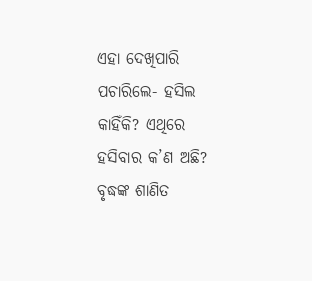ଏହା ଦେଖିପାରି ପଚାରିଲେ- ହସିଲ କାହିଁକି? ଏଥିରେ ହସିବାର କ’ଣ ଅଛି?
ବୃଦ୍ଧଙ୍କ ଶାଣିତ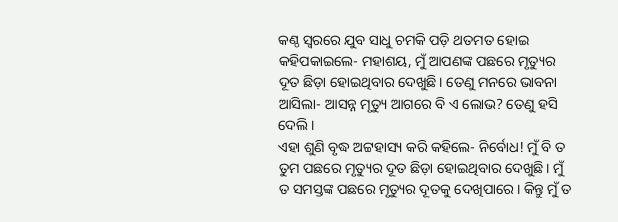କଣ୍ଠ ସ୍ବରରେ ଯୁବ ସାଧୁ ଚମକି ପଡ଼ି ଥତମତ ହୋଇ କହିପକାଇଲେ- ମହାଶୟ, ମୁଁ ଆପଣଙ୍କ ପଛରେ ମୃତ୍ୟୁର ଦୂତ ଛିଡ଼ା ହୋଇଥିବାର ଦେଖୁଛି। ତେଣୁ ମନରେ ଭାବନା ଆସିଲା- ଆସନ୍ନ ମୃତ୍ୟୁ ଆଗରେ ବି ଏ ଲୋଭ? ତେଣୁ ହସି ଦେଲି।
ଏହା ଶୁଣି ବୃଦ୍ଧ ଅଟ୍ଟହାସ୍ୟ କରି କହିଲେ- ନିର୍ବୋଧ! ମୁଁ ବି ତ ତୁମ ପଛରେ ମୃତ୍ୟୁର ଦୂତ ଛିଡ଼ା ହୋଇଥିବାର ଦେଖୁଛି। ମୁଁ ତ ସମସ୍ତଙ୍କ ପଛରେ ମୃତ୍ୟୁର ଦୂତକୁ ଦେଖିପାରେ। କିନ୍ତୁ ମୁଁ ତ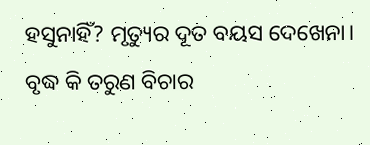ହସୁନାହିଁ? ମୃତ୍ୟୁର ଦୂତ ବୟସ ଦେଖେନା। ବୃଦ୍ଧ କି ତରୁଣ ବିଚାର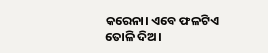କରେନା। ଏବେ ଫଳଟିଏ ତୋଳି ଦିଅ।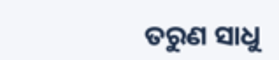ତରୁଣ ସାଧୁ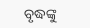ବୃଦ୍ଧଙ୍କୁ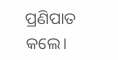ପ୍ରଣିପାତ କଲେ।